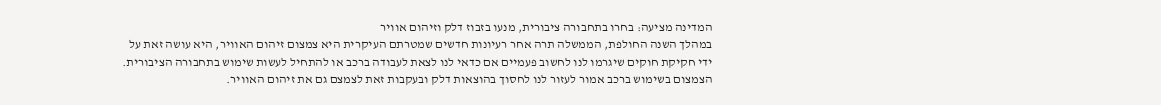המדינה מציעה: בחרו בתחבורה ציבורית, מנעו בזבוז דלק וזיהום אוויר
במהלך השנה החולפת, הממשלה תרה אחר רעיונות חדשים שמטרתם העיקרית היא צמצום זיהום האוויר, היא עושה זאת על ידי חקיקת חוקים שיגרמו לנו לחשוב פעמיים אם כדאי לנו לצאת לעבודה ברכב או להתחיל לעשות שימוש בתחבורה הציבורית. הצמצום בשימוש ברכב אמור לעזור לנו לחסוך בהוצאות דלק ובעקבות זאת לצמצם גם את זיהום האוויר.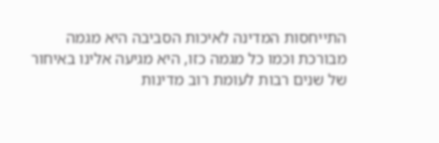התייחסות המדינה לאיכות הסביבה היא מגמה מבורכת וכמו כל מגמה כזו, היא מגיעה אלינו באיחור של שנים רבות לעומת רוב מדינות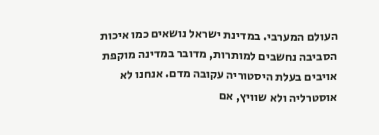העולם המערבי. במדינת ישראל נושאים כמו איכות הסביבה נחשבים למותרות, מדובר במדינה מוקפת אויבים בעלת היסטוריה עקובה מדם. אנחנו לא אוסטרליה ולא שוויץ, אם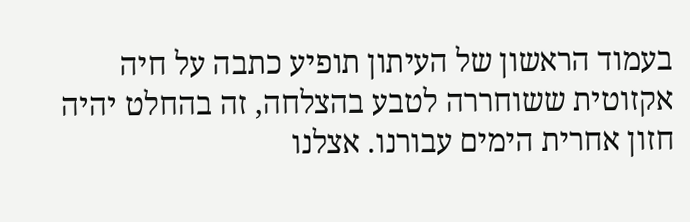בעמוד הראשון של העיתון תופיע כתבה על חיה אקזוטית ששוחררה לטבע בהצלחה, זה בהחלט יהיה חזון אחרית הימים עבורנו. אצלנו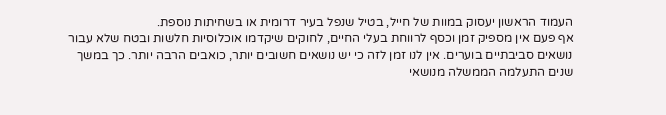העמוד הראשון יעסוק במוות של חייל, בטיל שנפל בעיר דרומית או בשחיתות נוספת.
אף פעם אין מספיק זמן וכסף לרווחת בעלי החיים, לחוקים שיקדמו אוכלוסיות חלשות ובטח שלא עבור נושאים סביבתיים בוערים. אין לנו זמן לזה כי יש נושאים חשובים יותר, כואבים הרבה יותר. כך במשך שנים התעלמה הממשלה מנושאי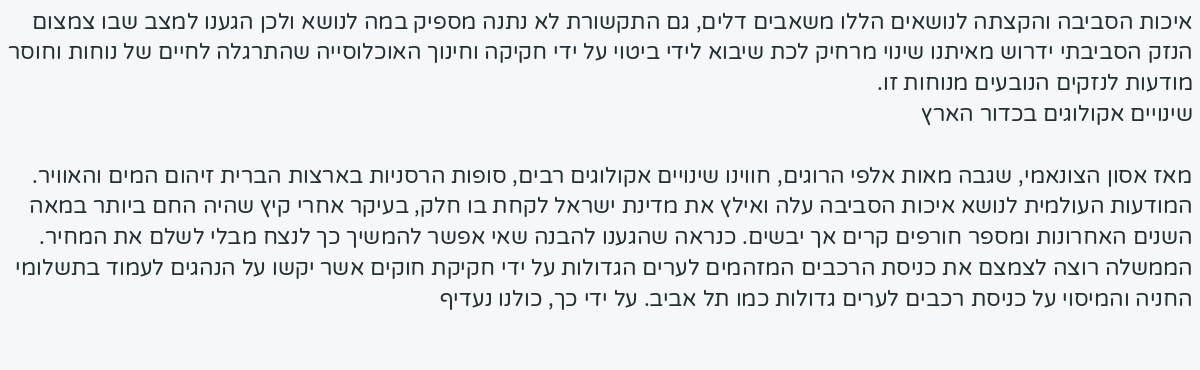איכות הסביבה והקצתה לנושאים הללו משאבים דלים, גם התקשורת לא נתנה מספיק במה לנושא ולכן הגענו למצב שבו צמצום הנזק הסביבתי ידרוש מאיתנו שינוי מרחיק לכת שיבוא לידי ביטוי על ידי חקיקה וחינוך האוכלוסייה שהתרגלה לחיים של נוחות וחוסר מודעות לנזקים הנובעים מנוחות זו.
שינויים אקולוגים בכדור הארץ

מאז אסון הצונאמי, שגבה מאות אלפי הרוגים, חווינו שינויים אקולוגים רבים, סופות הרסניות בארצות הברית זיהום המים והאוויר. המודעות העולמית לנושא איכות הסביבה עלה ואילץ את מדינת ישראל לקחת בו חלק, בעיקר אחרי קיץ שהיה החם ביותר במאה השנים האחרונות ומספר חורפים קרים אך יבשים. כנראה שהגענו להבנה שאי אפשר להמשיך כך לנצח מבלי לשלם את המחיר.
הממשלה רוצה לצמצם את כניסת הרכבים המזהמים לערים הגדולות על ידי חקיקת חוקים אשר יקשו על הנהגים לעמוד בתשלומי החניה והמיסוי על כניסת רכבים לערים גדולות כמו תל אביב. על ידי כך, כולנו נעדיף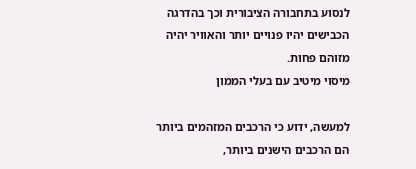לנסוע בתחבורה הציבורית וכך בהדרגה הכבישים יהיו פנויים יותר והאוויר יהיה מזוהם פחות.
מיסוי מיטיב עם בעלי הממון

למעשה, ידוע כי הרכבים המזהמים ביותר הם הרכבים הישנים ביותר,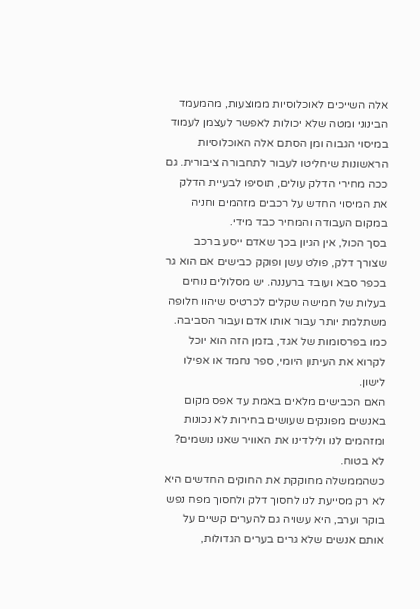אלה השייכים לאוכלוסיות ממוצעות, מהמעמד הבינוני ומטה שלא יכולות לאפשר לעצמן לעמוד במיסוי הגבוה ומן הסתם אלה האוכלוסיות הראשונות שיחליטו לעבור לתחבורה ציבורית. גם ככה מחירי הדלק עולים, תוסיפו לבעיית הדלק את המיסוי החדש על רכבים מזהמים וחניה במקום העבודה והמחיר כבד מידי.
בסך הכול, אין הגיון בכך שאדם ייסע ברכב שצורך דלק, פולט עשן ופוקק כבישים אם הוא גר בכפר סבא ועובד ברעננה. יש מסלולים נוחים בעלות של חמישה שקלים לכרטיס שיהוו חלופה משתלמת יותר עבור אותו אדם ועבור הסביבה. כמו בפרסומות של אגד, בזמן הזה הוא יוכל לקרוא את העיתון היומי, ספר נחמד או אפילו לישון.
האם הכבישים מלאים באמת עד אפס מקום באנשים מפונקים שעושים בחירות לא נכונות ומזהמים לנו ולילדינו את האוויר שאנו נושמים? לא בטוח.
כשהממשלה מחוקקת את החוקים החדשים היא לא רק מסייעת לנו לחסוך דלק ולחסוך מפח נפש בוקר וערב, היא עשויה גם להערים קשיים על אותם אנשים שלא גרים בערים הגדולות,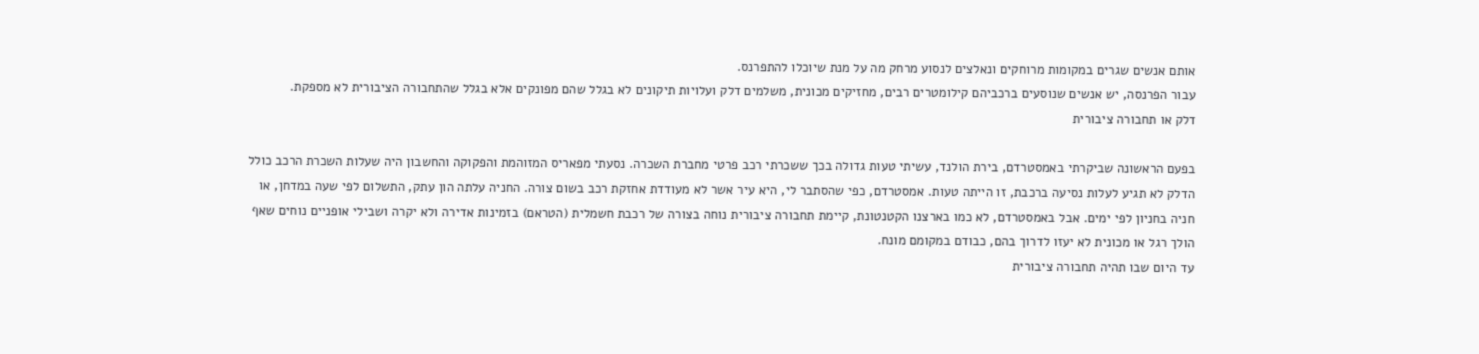אותם אנשים שגרים במקומות מרוחקים ונאלצים לנסוע מרחק מה על מנת שיוכלו להתפרנס.
עבור הפרנסה, יש אנשים שנוסעים ברכביהם קילומטרים רבים, מחזיקים מכונית, משלמים דלק ועלויות תיקונים לא בגלל שהם מפונקים אלא בגלל שהתחבורה הציבורית לא מספקת.
דלק או תחבורה ציבורית

בפעם הראשונה שביקרתי באמסטרדם, בירת הולנד, עשיתי טעות גדולה בכך ששכרתי רכב פרטי מחברת השכרה. נסעתי מפאריס המזוהמת והפקוקה והחשבון היה שעלות השכרת הרכב כולל הדלק לא תגיע לעלות נסיעה ברכבת, זו הייתה טעות. אמסטרדם, כפי שהסתבר לי, היא עיר אשר לא מעודדת אחזקת רכב בשום צורה. החניה עלתה הון עתק, התשלום לפי שעה במדחן, או חניה בחניון לפי ימים. אבל באמסטרדם, לא כמו בארצנו הקטנטונת, קיימת תחבורה ציבורית נוחה בצורה של רכבת חשמלית (הטראם) בזמינות אדירה ולא יקרה ושבילי אופניים נוחים שאף הולך רגל או מכונית לא יעזו לדרוך בהם, כבודם במקומם מונח.
עד היום שבו תהיה תחבורה ציבורית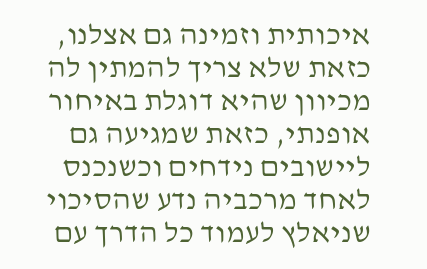איכותית וזמינה גם אצלנו, כזאת שלא צריך להמתין לה מכיוון שהיא דוגלת באיחור אופנתי, כזאת שמגיעה גם ליישובים נידחים וכשנכנס לאחד מרכביה נדע שהסיכוי שניאלץ לעמוד כל הדרך עם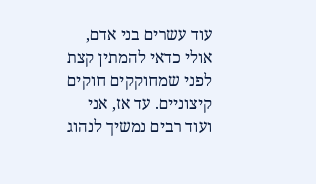עוד עשרים בני אדם, אולי כדאי להמתין קצת לפני שמחוקקים חוקים קיצוניים. עד אז, אני ועוד רבים נמשיך לנהוג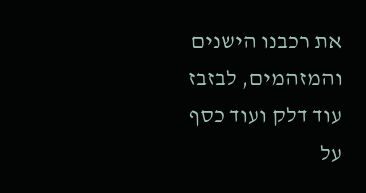את רכבנו הישנים והמזהמים, לבזבז עוד דלק ועוד כסף על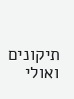תיקונים ואולי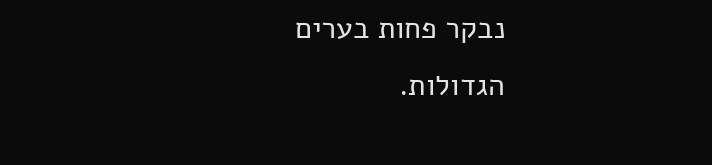נבקר פחות בערים הגדולות.